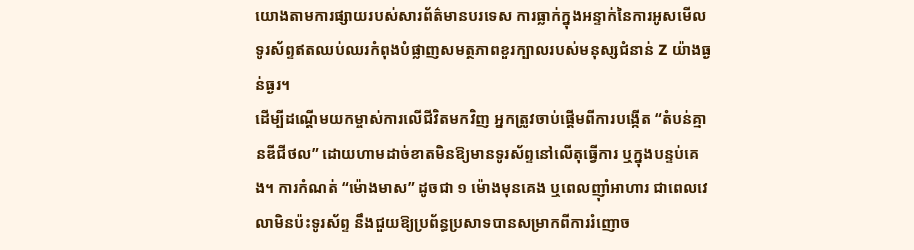យោងតាមការផ្សាយរបស់សារព័ត៌មានបរទេស ការធ្លាក់ក្នុងអន្ទាក់នៃការអូសមើលទូរស័ព្ទឥតឈប់ឈរកំពុងបំផ្លាញសមត្ថភាពខួរក្បាលរបស់មនុស្សជំនាន់ Z យ៉ាងធ្ងន់ធ្ងរ។
ដើម្បីដណ្ដើមយកម្ចាស់ការលើជីវិតមកវិញ អ្នកត្រូវចាប់ផ្ដើមពីការបង្កើត “តំបន់គ្មានឌីជីថល” ដោយហាមដាច់ខាតមិនឱ្យមានទូរស័ព្ទនៅលើតុធ្វើការ ឬក្នុងបន្ទប់គេង។ ការកំណត់ “ម៉ោងមាស” ដូចជា ១ ម៉ោងមុនគេង ឬពេលញ៉ាំអាហារ ជាពេលវេលាមិនប៉ះទូរស័ព្ទ នឹងជួយឱ្យប្រព័ន្ធប្រសាទបានសម្រាកពីការរំញោច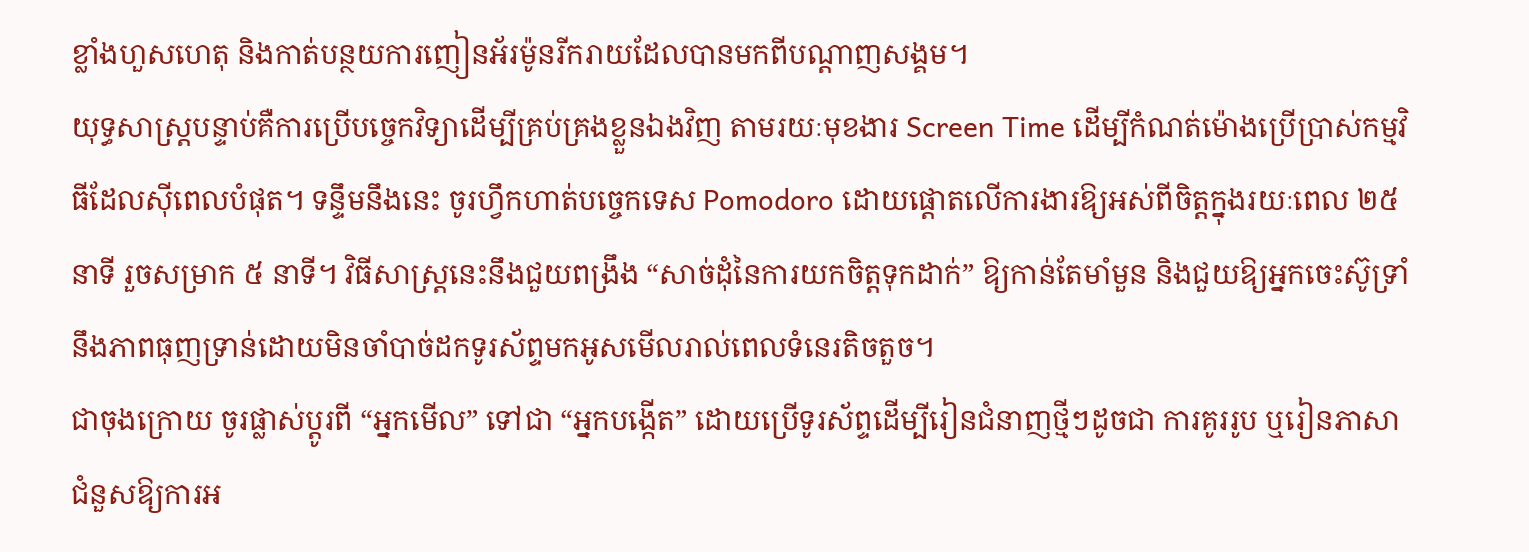ខ្លាំងហួសហេតុ និងកាត់បន្ថយការញៀនអ័រម៉ូនរីករាយដែលបានមកពីបណ្ដាញសង្គម។
យុទ្ធសាស្ត្របន្ទាប់គឺការប្រើបច្ចេកវិទ្យាដើម្បីគ្រប់គ្រងខ្លួនឯងវិញ តាមរយៈមុខងារ Screen Time ដើម្បីកំណត់ម៉ោងប្រើប្រាស់កម្មវិធីដែលស៊ីពេលបំផុត។ ទន្ទឹមនឹងនេះ ចូរហ្វឹកហាត់បច្ចេកទេស Pomodoro ដោយផ្ដោតលើការងារឱ្យអស់ពីចិត្តក្នុងរយៈពេល ២៥ នាទី រួចសម្រាក ៥ នាទី។ វិធីសាស្ត្រនេះនឹងជួយពង្រឹង “សាច់ដុំនៃការយកចិត្តទុកដាក់” ឱ្យកាន់តែមាំមួន និងជួយឱ្យអ្នកចេះស៊ូទ្រាំនឹងភាពធុញទ្រាន់ដោយមិនចាំបាច់ដកទូរស័ព្ទមកអូសមើលរាល់ពេលទំនេរតិចតួច។
ជាចុងក្រោយ ចូរផ្លាស់ប្តូរពី “អ្នកមើល” ទៅជា “អ្នកបង្កើត” ដោយប្រើទូរស័ព្ទដើម្បីរៀនជំនាញថ្មីៗដូចជា ការគូររូប ឬរៀនភាសា ជំនួសឱ្យការអ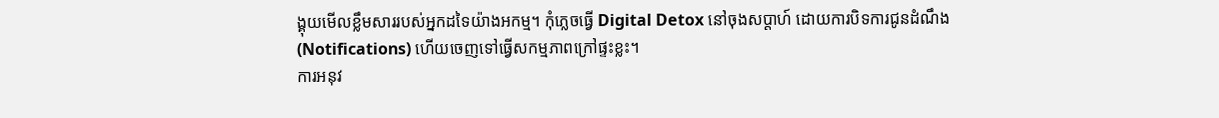ង្គុយមើលខ្លឹមសាររបស់អ្នកដទៃយ៉ាងអកម្ម។ កុំភ្លេចធ្វើ Digital Detox នៅចុងសប្តាហ៍ ដោយការបិទការជូនដំណឹង (Notifications) ហើយចេញទៅធ្វើសកម្មភាពក្រៅផ្ទះខ្លះ។
ការអនុវ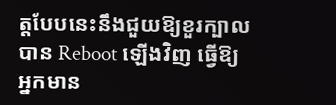ត្តបែបនេះនឹងជួយឱ្យខួរក្បាលបាន Reboot ឡើងវិញ ធ្វើឱ្យអ្នកមាន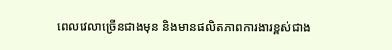ពេលវេលាច្រើនជាងមុន និងមានផលិតភាពការងារខ្ពស់ជាង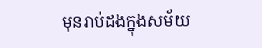មុនរាប់ដងក្នុងសម័យ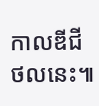កាលឌីជីថលនេះ៕